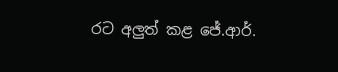රට අලුත් කළ ජේ.ආර්.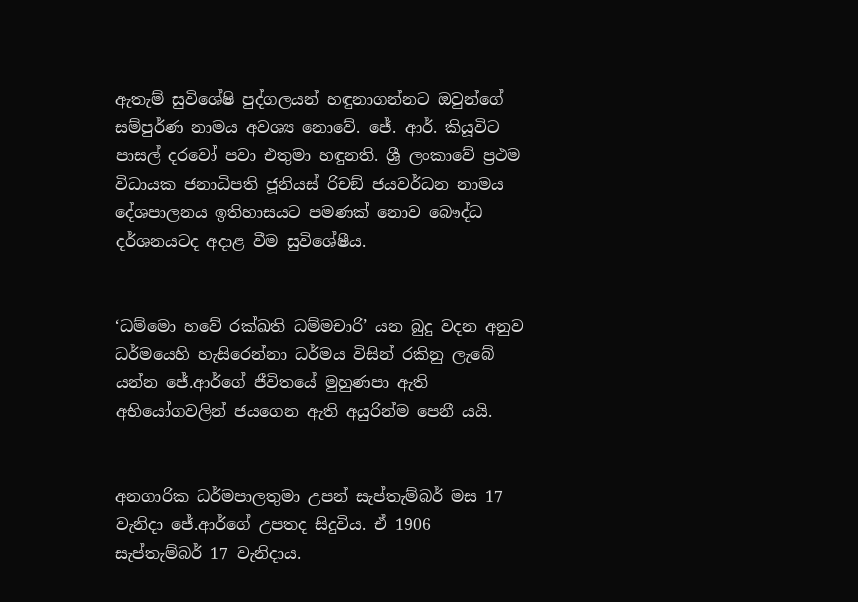ඇතැම් සුවිශේෂි පුද්ගලයන් හඳුනාගන්නට ඔවුන්ගේ සම්පුර්ණ නාමය අවශ්‍ය නොවේ. ජේ. ආර්. කියූවිට පාසල් දරවෝ පවා එතුමා හඳුනති. ශ්‍රී ලංකාවේ ප්‍රථම විධායක ජනාධිපති ජූනියස් රිචඞ් ජයවර්ධන නාමය දේශපාලනය ඉතිහාසයට පමණක් නොව බෞද්ධ දර්ශනයටද අදාළ වීම සුවිශේෂීය.


‘ධම්මො හවේ රක්ඛති ධම්මචාරි’ යන බුදු වදන අනුව ධර්මයෙහි හැසිරෙන්නා ධර්මය විසින් රකිනු ලැබේ යන්න ජේ.ආර්ගේ ජීවිතයේ මුහුණපා ඇති අභියෝගවලින් ජයගෙන ඇති අයුරින්ම පෙනී යයි.


අනගාරික ධර්මපාලතුමා උපන් සැප්තැම්බර් මස 17 වැනිදා ජේ.ආර්ගේ උපතද සිදුවිය. ඒ 1906 සැප්තැම්බර් 17 වැනිදාය.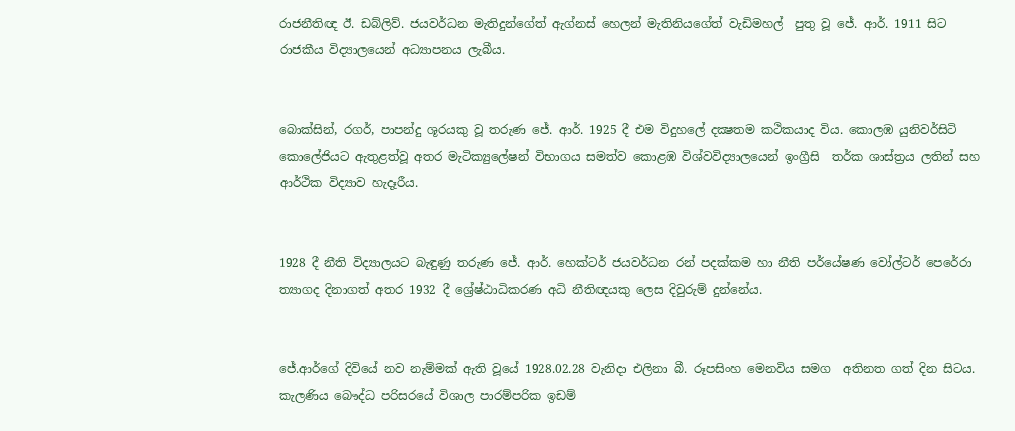රාජනීතිඥ ඊ. ඩබ්ලිව්. ජයවර්ධන මැතිදුන්ගේත් ඇග්නස් හෙලන් මැතිනියගේත් වැඩිමහල්  පුතු වූ ජේ. ආර්. 1911 සිට රාජකීය විද්‍යාලයෙන් අධ්‍යාපනය ලැබීය.


බොක්සින්, රගර්, පාපන්දු ශූරයකු වූ තරුණ ජේ. ආර්. 1925 දී එම විදුහලේ දක්‍ෂතම කථිකයාද විය. කොලඹ යුනිවර්සිටි කොලේජියට ඇතුළත්වූ අතර මැටික්‍යුලේෂන් විභාගය සමත්ව කොළඹ විශ්වවිද්‍යාලයෙන් ඉංග්‍රීසි  තර්ක ශාස්ත්‍රය ලතින් සහ ආර්ථික විද්‍යාව හැදෑරීය.


1928 දී නීති විද්‍යාලයට බැඳුණු තරුණ ජේ. ආර්. හෙක්ටර් ජයවර්ධන රන් පදක්කම හා නීති පර්යේෂණ වෝල්ටර් පෙරේරා ත්‍යාගද දිනාගත් අතර 1932 දී ශ්‍රේෂ්ඨාධිකරණ අධි නීතිඥයකු ලෙස දිවුරුම් දුන්නේය.


ජේ.ආර්ගේ දිවියේ නව නැම්මක් ඇති වූයේ 1928.02.28 වැනිදා එලිනා බී. රූපසිංහ මෙනවිය සමග  අතිනත ගත් දින සිටය. කැලණිය බෞද්ධ පරිසරයේ විශාල පාරම්පරික ඉඩම්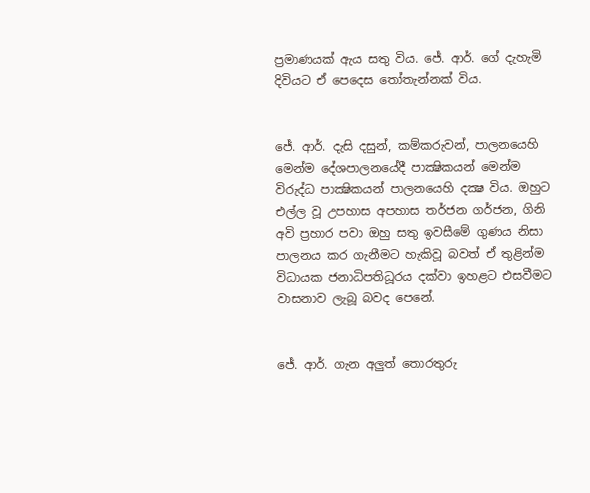ප්‍රමාණයක් ඇය සතු විය. ජේ. ආර්. ගේ දැහැමි දිවියට ඒ පෙදෙස තෝතැන්නක් විය.


ජේ. ආර්. දැසි දසුන්, කම්කරුවන්, පාලනයෙහි මෙන්ම දේශපාලනයේදී පාක්‍ෂිකයන් මෙන්ම විරුද්ධ පාක්‍ෂිකයන් පාලනයෙහි දක්‍ෂ විය. ඔහුට එල්ල වූ උපහාස අපහාස තර්ජන ගර්ජන, ගිනි අවි ප්‍රහාර පවා ඔහු සතු ඉවසීමේ ගුණය නිසා පාලනය කර ගැනීමට හැකිවූ බවත් ඒ තුළින්ම විධායක ජනාධිපතිධූරය දක්වා ඉහළට එසවීමට වාසනාව ලැබූ බවද පෙනේ.


ජේ. ආර්. ගැන අලුත් තොරතුරු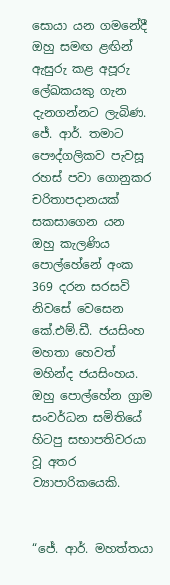සොයා යන ගමනේදී ඔහු සමඟ ළඟින් ඇසුරු කළ අපූරු ලේඛකයකු ගැන දැනගන්නට ලැබිණ. ජේ. ආර්. තමාට පෞද්ගලිකව පැවසූ රහස් පවා ගොනුකර චරිතාපදානයක් සකසාගෙන යන ඔහු කැලණිය පොල්හේනේ අංක 369 දරන සරසවි නිවසේ වෙසෙන කේ.එම්.ඩී. ජයසිංහ මහතා හෙවත් මහින්ද ජයසිංහය.
ඔහු පොල්හේන ග්‍රාම සංවර්ධන සමිතියේ හිටපු සභාපතිවරයා වූ අතර ව්‍යාපාරිකයෙකි.


“ජේ. ආර්. මහත්තයා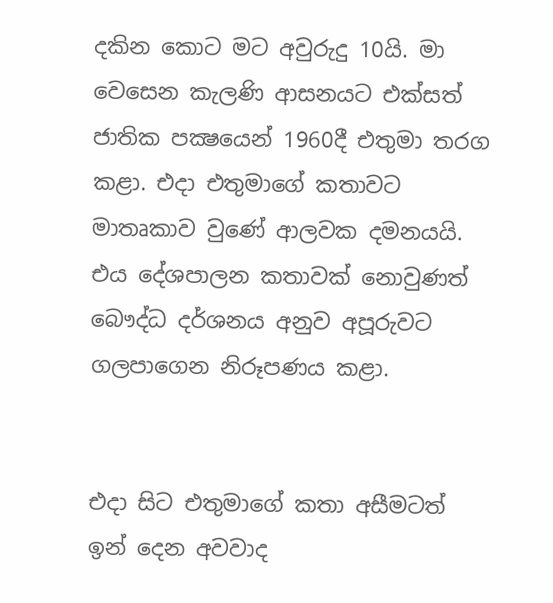දකින කොට මට අවුරුදු 10යි. මා වෙසෙන කැලණි ආසනයට එක්සත් ජාතික පක්‍ෂයෙන් 1960දී එතුමා තරග කළා. එදා එතුමාගේ කතාවට මාතෘකාව වුණේ ආලවක දමනයයි. එය දේශපාලන කතාවක් නොවුණත් බෞද්ධ දර්ශනය අනුව අපූරුවට ගලපාගෙන නිරූපණය කළා.


එදා සිට එතුමාගේ කතා අසීමටත් ඉන් දෙන අවවාද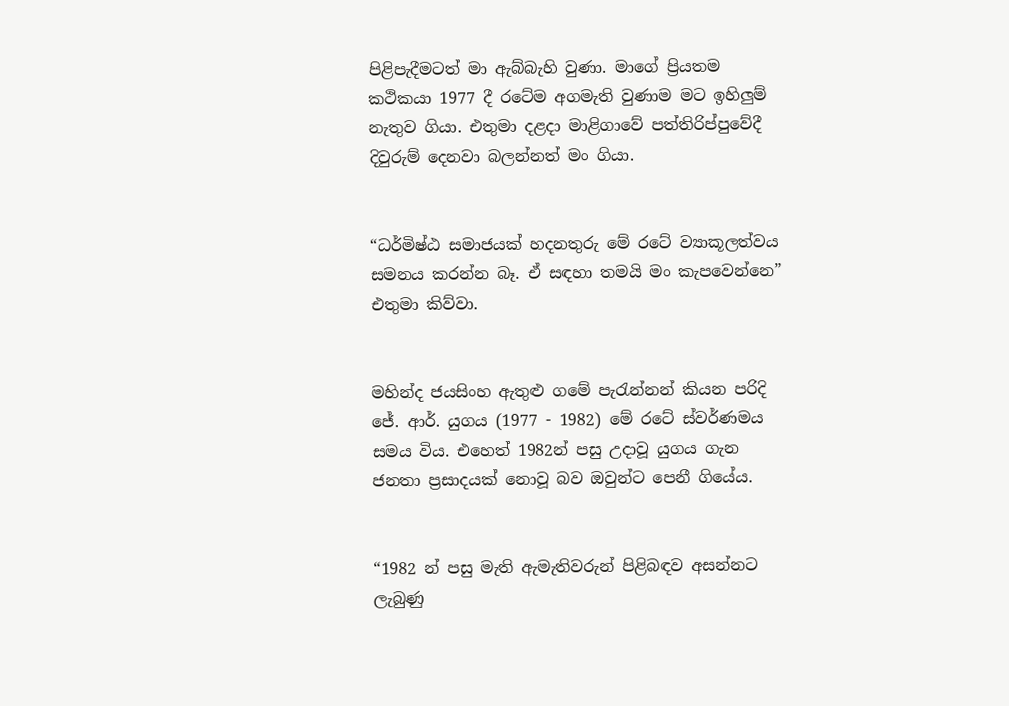පිළිපැදීමටත් මා ඇබ්බැහි වුණා. මාගේ ප්‍රියතම කථිකයා 1977 දී රටේම අගමැති වුණාම මට ඉහිලුම් නැතුව ගියා. එතුමා දළදා මාළිගාවේ පත්තිරිප්පුවේදී දිවුරුම් දෙනවා බලන්නත් මං ගියා.


“ධර්මිෂ්ඨ සමාජයක් හදනතුරු මේ රටේ ව්‍යාකූලත්වය සමනය කරන්න බෑ. ඒ සඳහා තමයි මං කැපවෙන්නෙ” එතුමා කිව්වා.


මහින්ද ජයසිංහ ඇතුළු ගමේ පැරැන්නන් කියන පරිදි ජේ. ආර්. යුගය (1977 - 1982) මේ රටේ ස්වර්ණමය සමය විය. එහෙත් 1982න් පසු උදාවූ යුගය ගැන ජනතා ප්‍රසාදයක් නොවූ බව ඔවුන්ට පෙනී ගියේය.


“1982 න් පසු මැති ඇමැතිවරුන් පිළිබඳව අසන්නට ලැබුණු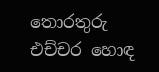තොරතුරු එච්චර හොඳ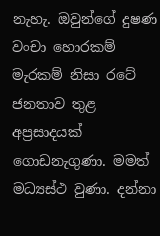නැහැ. ඔවුන්ගේ දුෂණ වංචා හොරකම් මැරකම් නිසා රටේ ජනතාව තුළ අප්‍රසාදයක් ගොඩනැගුණා. මමත් මධ්‍යස්ථ වුණා. දන්නා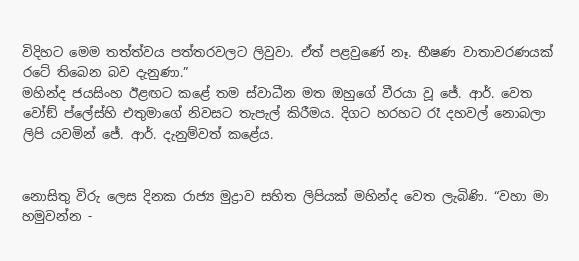විදිහට මෙම තත්ත්වය පත්තරවලට ලිවුවා. ඒත් පළවුණේ නෑ. භීෂණ වාතාවරණයක් රටේ තිබෙන බව දැනුණා.”
මහින්ද ජයසිංහ ඊළඟට කළේ තම ස්වාධීන මත ඔහුගේ වීරයා වූ ජේ. ආර්. වෙත වෝඞ් ප්ලේස්හි එතුමාගේ නිවසට තැපැල් කිරීමය. දිගට හරහට රෑ දහවල් නොබලා ලිපි යවමින් ජේ. ආර්. දැනුම්වත් කළේය.


නොසිතු විරු ලෙස දිනක රාජ්‍ය මුද්‍රාව සහිත ලිපියක් මහින්ද වෙත ලැබිණි. “වහා මා හමුවන්න -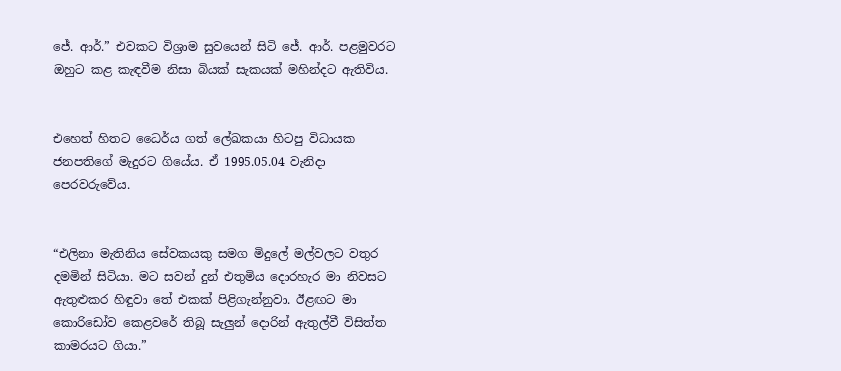ජේ. ආර්.” එවකට විශ්‍රාම සුවයෙන් සිටි ජේ. ආර්. පළමුවරට ඔහුට කළ කැඳවීම නිසා බියක් සැකයක් මහින්දට ඇතිවිය.


එහෙත් හිතට ධෛර්ය ගත් ලේඛකයා හිටපු විධායක ජනපතිගේ මැදුරට ගියේය. ඒ 1995.05.04 වැනිදා පෙරවරුවේය.


“එලිනා මැතිනිය සේවකයකු සමග මිදුලේ මල්වලට වතුර දමමින් සිටියා. මට සවන් දුන් එතුමිය දොරහැර මා නිවසට ඇතුළුකර හිඳුවා තේ එකක් පිළිගැන්නුවා. ඊළඟට මා කොරිඩෝව කෙළවරේ තිබූ සැලුන් දොරින් ඇතුල්වී විසිත්ත කාමරයට ගියා.”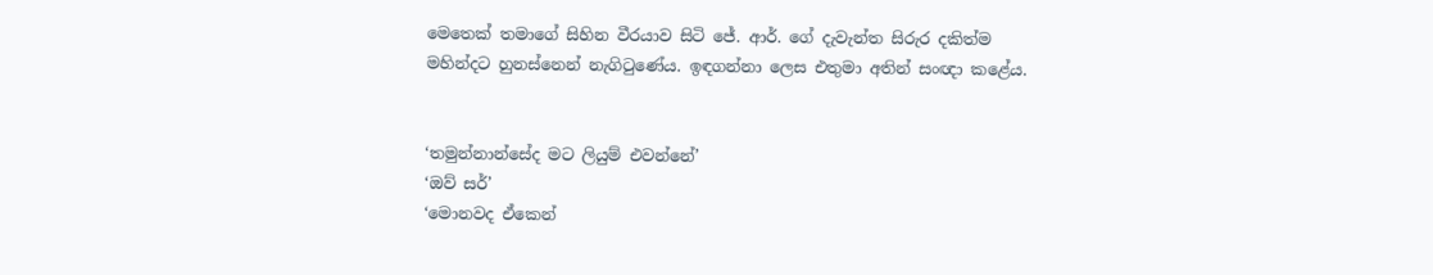මෙතෙක් තමාගේ සිහින වීරයාව සිටි ජේ. ආර්. ගේ දැවැන්ත සිරුර දකිත්ම මහින්දට හුනස්නෙන් නැගිටුණේය. ඉඳගන්නා ලෙස එතුමා අතින් සංඥා කළේය.


‘තමුන්නාන්සේද මට ලියුම් එවන්නේ’
‘ඔව් සර්’
‘මොනවද ඒකෙන්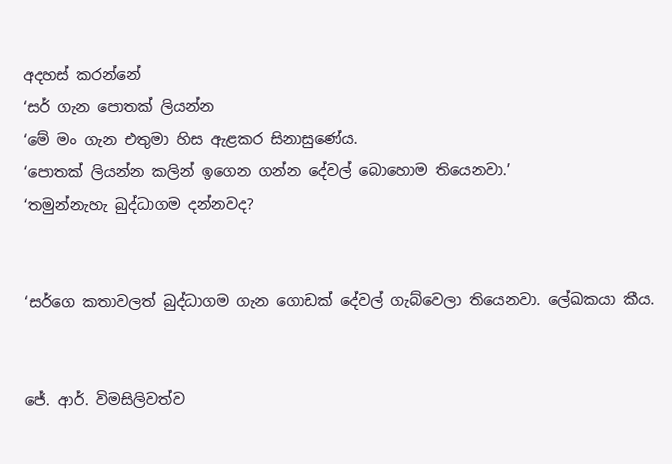අදහස් කරන්නේ
‘සර් ගැන පොතක් ලියන්න
‘මේ මං ගැන එතුමා හිස ඇළකර සිනාසුණේය.
‘පොතක් ලියන්න කලින් ඉගෙන ගන්න දේවල් බොහොම තියෙනවා.’
‘තමුන්නැහැ බුද්ධාගම දන්නවද?


‘සර්ගෙ කතාවලත් බුද්ධාගම ගැන ගොඩක් දේවල් ගැබ්වෙලා තියෙනවා. ලේඛකයා කීය.


ජේ. ආර්. විමසිලිවත්ව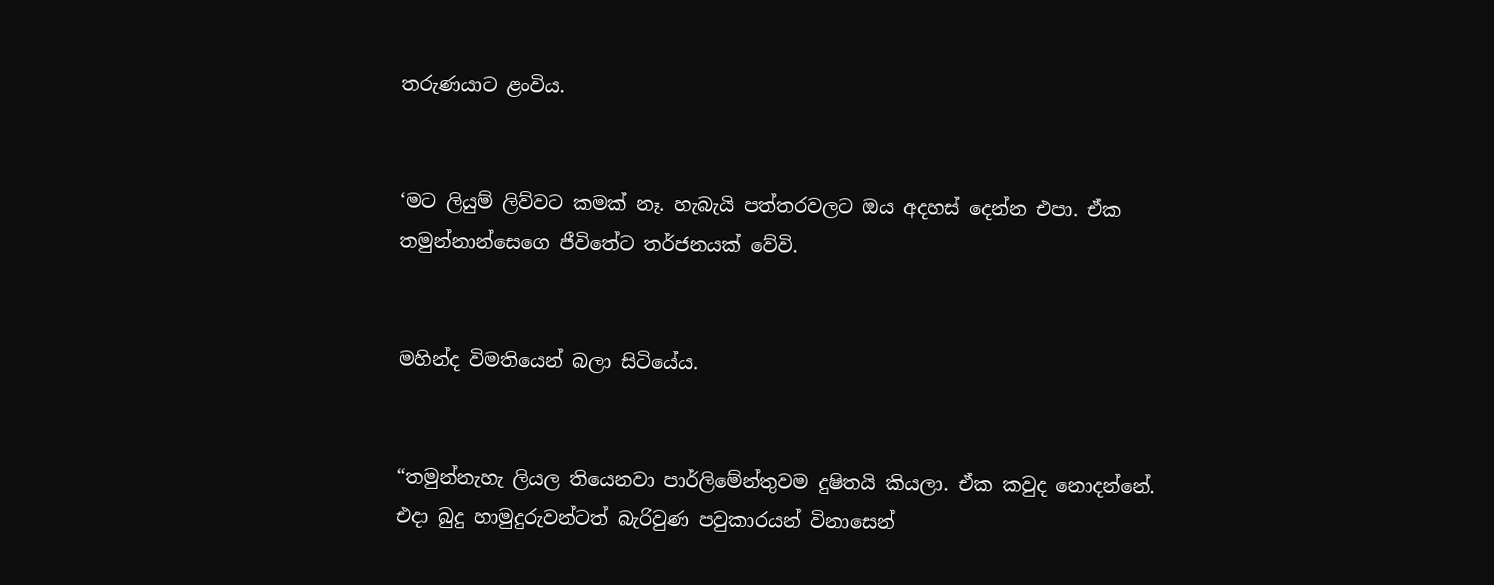තරුණයාට ළංවිය.


‘මට ලියුම් ලිව්වට කමක් නෑ. හැබැයි පත්තරවලට ඔය අදහස් දෙන්න එපා. ඒක තමුන්නාන්සෙගෙ ජීවිතේට තර්ජනයක් වේවි.


මහින්ද විමතියෙන් බලා සිටියේය.


“තමුන්නැහැ ලියල තියෙනවා පාර්ලිමේන්තුවම දුෂිතයි කියලා. ඒක කවුද නොදන්නේ. එදා බුදු හාමුදුරුවන්ටත් බැරිවුණ පවුකාරයන් විනාසෙන්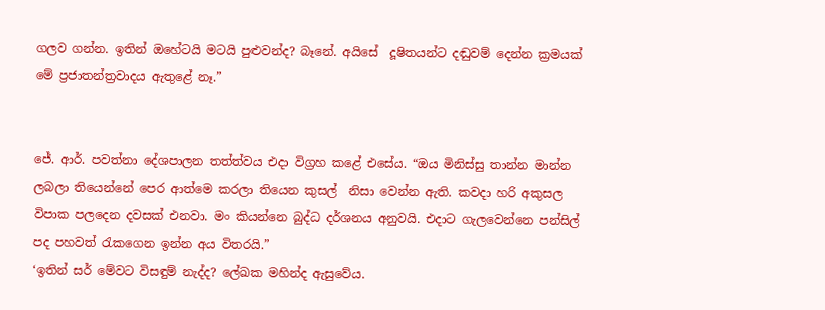ගලව ගන්න. ඉතින් ඔහේටයි මටයි පුළුවන්ද? බෑනේ. අයිසේ  දූෂිතයන්ට දඬුවම් දෙන්න ක්‍රමයක් මේ ප්‍රජාතන්ත්‍රවාදය ඇතුළේ නෑ.”


ජේ. ආර්. පවත්නා දේශපාලන තත්ත්වය එදා විග්‍රහ කළේ එසේය. “ඔය මිනිස්සු තාන්න මාන්න ලබලා තියෙන්නේ පෙර ආත්මෙ කරලා තියෙන කුසල්  නිසා වෙන්න ඇති. කවදා හරි අකුසල විපාක පලදෙන දවසක් එනවා. මං කියන්නෙ බුද්ධ දර්ශනය අනුවයි. එදාට ගැලවෙන්නෙ පන්සිල් පද පහවත් රැකගෙන ඉන්න අය විතරයි.”
‘ඉතින් සර් මේවට විසඳුම් නැද්ද? ලේඛක මහින්ද ඇසුවේය.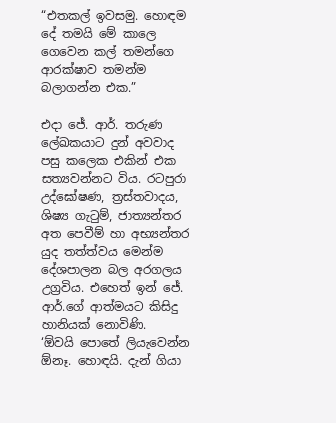“එතකල් ඉවසමු. හොඳම දේ තමයි මේ කාලෙ ගෙවෙන කල් තමන්ගෙ ආරක්ෂාව තමන්ම බලාගන්න එක.”

එදා ජේ. ආර්. තරුණ ලේඛකයාට දුන් අවවාද පසු කලෙක එකින් එක සත්‍යවන්නට විය. රටපුරා උද්ඝෝෂණ, ත්‍රස්තවාදය, ශිෂ්‍ය ගැටුම්, ජාත්‍යන්තර අත පෙවීම් හා අභ්‍යන්තර යුද තත්ත්වය මෙන්ම දේශපාලන බල අරගලය උග්‍රවිය. එහෙත් ඉන් ජේ. ආර්.ගේ ආත්මයට කිසිදු හානියක් නොවිණි.
‘ඕවයි පොතේ ලියැවෙන්න ඕනෑ. හොඳයි. දැන් ගියා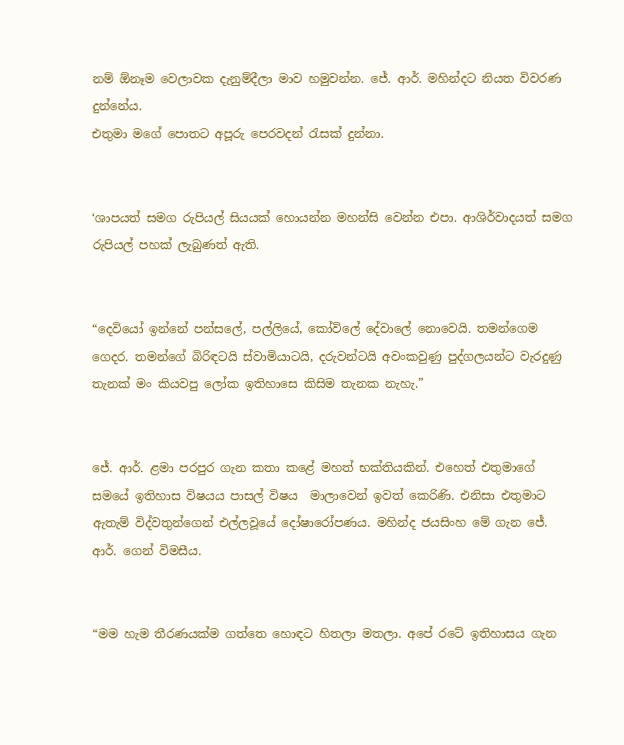නම් ඕනෑම වෙලාවක දැනුම්දීලා මාව හමුවන්න. ජේ. ආර්. මහින්දට නියත විවරණ දුන්නේය.
එතුමා මගේ පොතට අපූරු පෙරවදන් රැසක් දුන්නා.


‘ශාපයත් සමග රුපියල් සියයක් හොයන්න මහන්සි වෙන්න එපා. ආශිර්වාදයත් සමග රුපියල් පහක් ලැබුණත් ඇති.


“දෙවියෝ ඉන්නේ පන්සලේ, පල්ලියේ, කෝවිලේ දේවාලේ නොවෙයි. තමන්ගෙම ගෙදර. තමන්ගේ බිරිඳටයි ස්වාමියාටයි, දරුවන්ටයි අවංකවුණු පුද්ගලයන්ට වැරදුණු තැනක් මං කියවපු ලෝක ඉතිහාසෙ කිසිම තැනක නැහැ.”


ජේ. ආර්. ළමා පරපුර ගැන කතා කළේ මහත් භක්තියකින්. එහෙත් එතුමාගේ සමයේ ඉතිහාස විෂයය පාසල් විෂය  මාලාවෙන් ඉවත් කෙරිණි. එනිසා එතුමාට ඇතැම් විද්වතුන්ගෙන් එල්ලවූයේ දෝෂාරෝපණය. මහින්ද ජයසිංහ මේ ගැන ජේ. ආර්. ගෙන් විමසීය.


“මම හැම තීරණයක්ම ගත්තෙ හොඳට හිතලා මතලා. අපේ රටේ ඉතිහාසය ගැන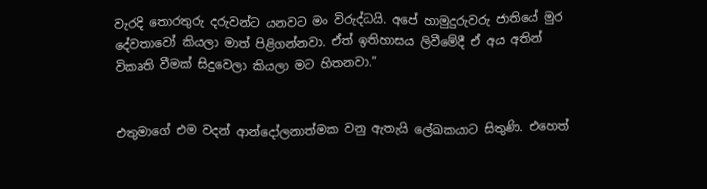වැරදි තොරතුරු දරුවන්ට යනවට මං විරුද්ධයි. අපේ හාමුදුරුවරු ජාතියේ මුර දේවතාවෝ කියලා මාත් පිළිගන්නවා. ඒත් ඉතිහාසය ලිවීමේදී ඒ අය අතින් විකෘති වීමක් සිදුවෙලා කියලා මට හිතනවා.”


එතුමාගේ එම වදන් ආන්දෝලනාත්මක වනු ඇතැයි ලේඛකයාට සිතුණි. එහෙත්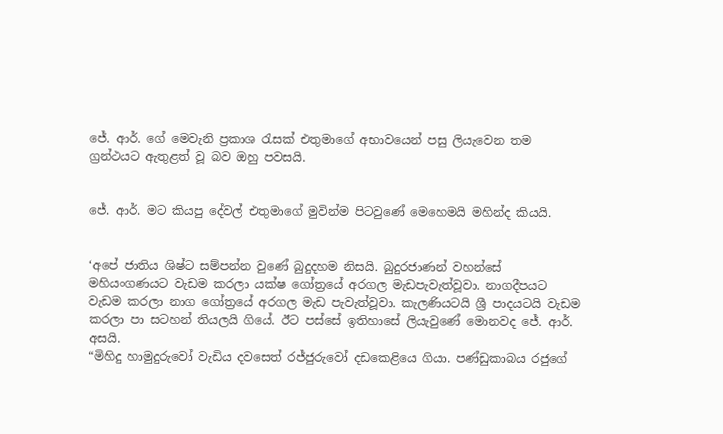ජේ. ආර්. ගේ මෙවැනි ප්‍රකාශ රැසක් එතුමාගේ අභාවයෙන් පසු ලියැවෙන තම ග්‍රන්ථයට ඇතුළත් වූ බව ඔහු පවසයි.


ජේ. ආර්. මට කියපු දේවල් එතුමාගේ මුවින්ම පිටවුණේ මෙහෙමයි මහින්ද කියයි.


‘අපේ ජාතිය ශිෂ්ට සම්පන්න වුණේ බුදුදහම නිසයි. බුදුරජාණන් වහන්සේ මහියංගණයට වැඩම කරලා යක්ෂ ගෝත්‍රයේ අරගල මැඩපැවැත්වූවා. නාගදීපයට වැඩම කරලා නාග ගෝත්‍රයේ අරගල මැඩ පැවැත්වූවා. කැලණියටයි ශ්‍රී පාදයටයි වැඩම කරලා පා සටහන් තියලයි ගියේ. ඊට පස්සේ ඉතිහාසේ ලියැවුණේ මොනවද ජේ. ආර්. අසයි.
“මිහිදු හාමුදුරුවෝ වැඩිය දවසෙත් රජ්ජුරුවෝ දඩකෙළියෙ ගියා. පණ්ඩුකාබය රජුගේ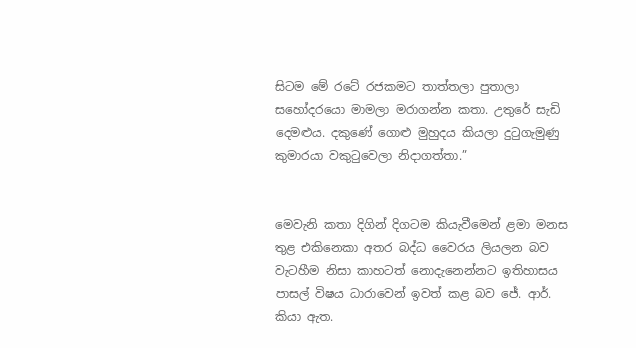සිටම මේ රටේ රජකමට තාත්තලා පුතාලා සහෝදරයො මාමලා මරාගන්න කතා. උතුරේ සැඩි දෙමළුය. දකුණේ ගොළු මුහුදය කියලා දුටුගැමුණු කුමාරයා වකුටුවෙලා නිදාගත්තා.”


මෙවැනි කතා දිගින් දිගටම කියැවීමෙන් ළමා මනස තුළ එකිනෙකා අතර බද්ධ වෛරය ලියලන බව වැටහීම නිසා කාහටත් නොදැනෙන්නට ඉතිහාසය පාසල් විෂය ධාරාවෙන් ඉවත් කළ බව ජේ. ආර්. කියා ඇත.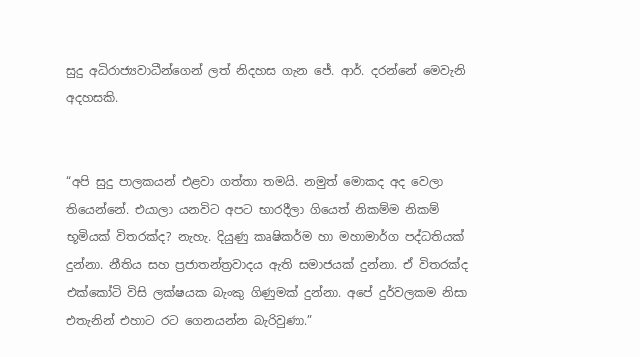සුදු අධිරාජ්‍යවාධීන්ගෙන් ලත් නිදහස ගැන ජේ. ආර්. දරන්නේ මෙවැනි අදහසකි.


“අපි සුදු පාලකයන් එළවා ගත්තා තමයි. නමුත් මොකද අද වෙලා තියෙන්නේ. එයාලා යනවිට අපට භාරදීලා ගියෙත් නිකම්ම නිකම් භූමියක් විතරක්ද? නැහැ. දියුණු කෘෂිකර්ම හා මහාමාර්ග පද්ධතියක් දුන්නා. නීතිය සහ ප්‍රජාතන්ත්‍රවාදය ඇති සමාජයක් දුන්නා. ඒ විතරක්ද එක්කෝටි විසි ලක්ෂයක බැංකු ගිණුමක් දුන්නා. අපේ දුර්වලකම නිසා එතැනින් එහාට රට ගෙනයන්න බැරිවුණා.”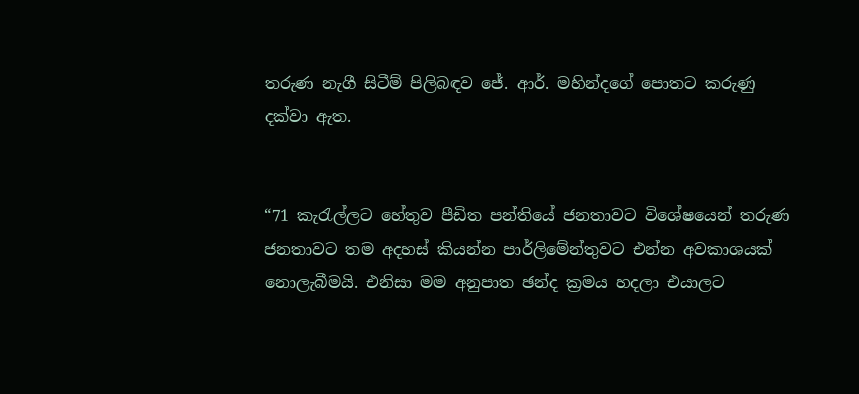තරුණ නැගී සිටීම් පිලිබඳව ජේ. ආර්. මහින්දගේ පොතට කරුණු දක්වා ඇත.


“71 කැරැල්ලට හේතුව පීඩිත පන්තියේ ජනතාවට විශේෂයෙන් තරුණ ජනතාවට තම අදහස් කියන්න පාර්ලිමේන්තුවට එන්න අවකාශයක් නොලැබීමයි. එනිසා මම අනුපාත ඡන්ද ක්‍රමය හදලා එයාලට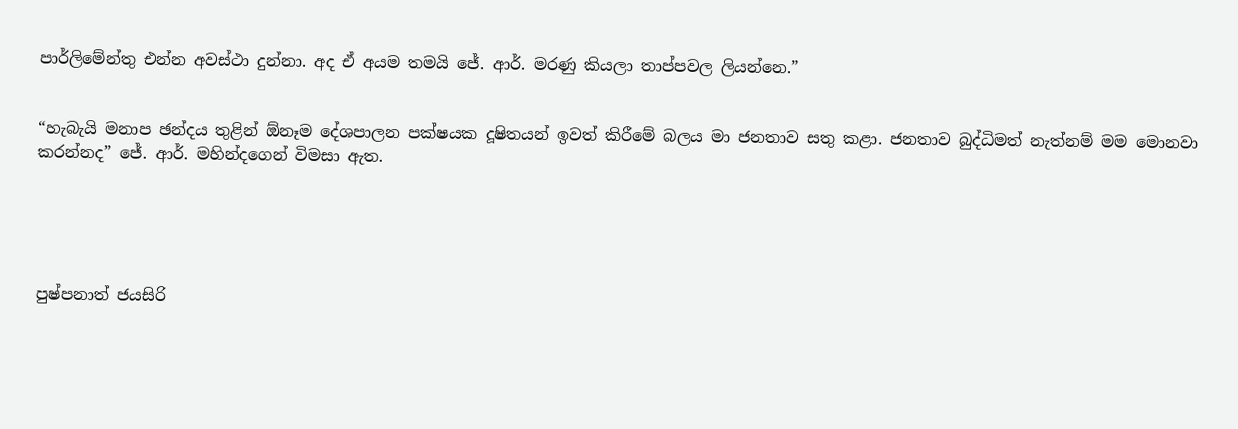පාර්ලිමේන්තු එන්න අවස්ථා දුන්නා. අද ඒ අයම තමයි ජේ. ආර්. මරණු කියලා තාප්පවල ලියන්නෙ.”


“හැබැයි මනාප ඡන්දය තුළින් ඕනෑම දේශපාලන පක්ෂයක දූෂිතයන් ඉවත් කිරීමේ බලය මා ජනතාව සතු කළා. ජනතාව බුද්ධිමත් නැත්නම් මම මොනවා කරන්නද” ජේ. ආර්. මහින්දගෙන් විමසා ඇත.





පුෂ්පනාත් ජයසිරි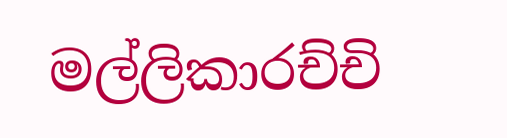මල්ලිකාරච්චි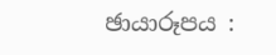ඡායාරූපය :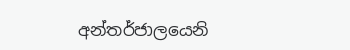අන්තර්ජාලයෙනි